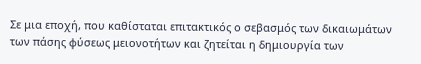Σε μια εποχή, που καθίσταται επιτακτικός ο σεβασμός των δικαιωμάτων των πάσης φύσεως μειονοτήτων και ζητείται η δημιουργία των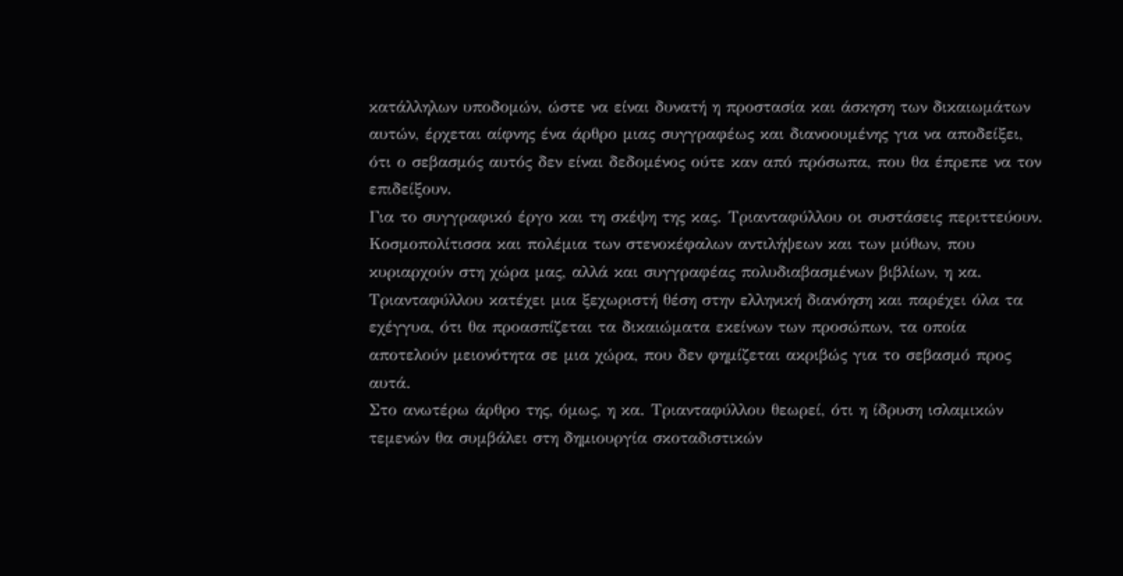κατάλληλων υποδομών, ώστε να είναι δυνατή η προστασία και άσκηση των δικαιωμάτων αυτών, έρχεται αίφνης ένα άρθρο μιας συγγραφέως και διανοουμένης για να αποδείξει, ότι ο σεβασμός αυτός δεν είναι δεδομένος ούτε καν από πρόσωπα, που θα έπρεπε να τον επιδείξουν.
Για το συγγραφικό έργο και τη σκέψη της κας. Τριανταφύλλου οι συστάσεις περιττεύουν. Κοσμοπολίτισσα και πολέμια των στενοκέφαλων αντιλήψεων και των μύθων, που κυριαρχούν στη χώρα μας, αλλά και συγγραφέας πολυδιαβασμένων βιβλίων, η κα. Τριανταφύλλου κατέχει μια ξεχωριστή θέση στην ελληνική διανόηση και παρέχει όλα τα εχέγγυα, ότι θα προασπίζεται τα δικαιώματα εκείνων των προσώπων, τα οποία αποτελούν μειονότητα σε μια χώρα, που δεν φημίζεται ακριβώς για το σεβασμό προς αυτά.
Στο ανωτέρω άρθρο της, όμως, η κα. Τριανταφύλλου θεωρεί, ότι η ίδρυση ισλαμικών τεμενών θα συμβάλει στη δημιουργία σκοταδιστικών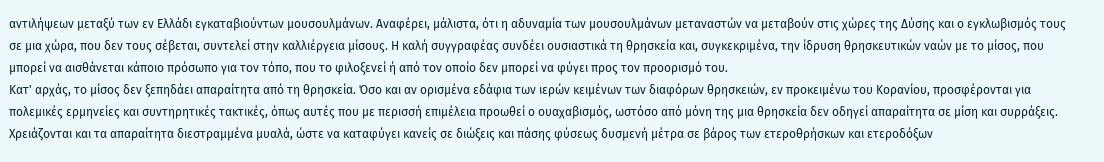αντιλήψεων μεταξύ των εν Ελλάδι εγκαταβιούντων μουσουλμάνων. Αναφέρει, μάλιστα, ότι η αδυναμία των μουσουλμάνων μεταναστών να μεταβούν στις χώρες της Δύσης και ο εγκλωβισμός τους σε μια χώρα, που δεν τους σέβεται, συντελεί στην καλλιέργεια μίσους. Η καλή συγγραφέας συνδέει ουσιαστικά τη θρησκεία και, συγκεκριμένα, την ίδρυση θρησκευτικών ναών με το μίσος, που μπορεί να αισθάνεται κάποιο πρόσωπο για τον τόπο, που το φιλοξενεί ή από τον οποίο δεν μπορεί να φύγει προς τον προορισμό του.
Κατ' αρχάς, το μίσος δεν ξεπηδάει απαραίτητα από τη θρησκεία. Όσο και αν ορισμένα εδάφια των ιερών κειμένων των διαφόρων θρησκειών, εν προκειμένω του Κορανίου, προσφέρονται για πολεμικές ερμηνείες και συντηρητικές τακτικές, όπως αυτές που με περισσή επιμέλεια προωθεί ο ουαχαβισμός, ωστόσο από μόνη της μια θρησκεία δεν οδηγεί απαραίτητα σε μίση και συρράξεις. Χρειάζονται και τα απαραίτητα διεστραμμένα μυαλά, ώστε να καταφύγει κανείς σε διώξεις και πάσης φύσεως δυσμενή μέτρα σε βάρος των ετεροθρήσκων και ετεροδόξων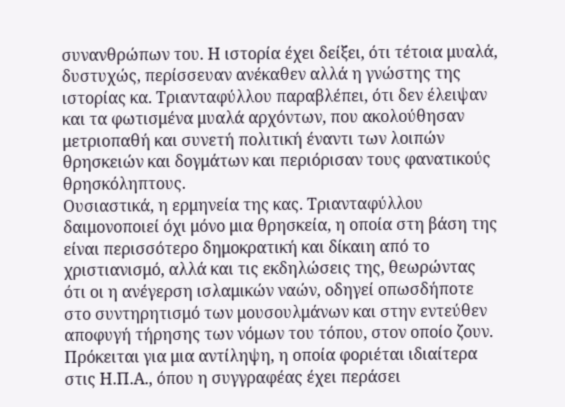συνανθρώπων του. Η ιστορία έχει δείξει, ότι τέτοια μυαλά, δυστυχώς, περίσσευαν ανέκαθεν αλλά η γνώστης της ιστορίας κα. Τριανταφύλλου παραβλέπει, ότι δεν έλειψαν και τα φωτισμένα μυαλά αρχόντων, που ακολούθησαν μετριοπαθή και συνετή πολιτική έναντι των λοιπών θρησκειών και δογμάτων και περιόρισαν τους φανατικούς θρησκόληπτους.
Ουσιαστικά, η ερμηνεία της κας. Τριανταφύλλου δαιμονοποιεί όχι μόνο μια θρησκεία, η οποία στη βάση της είναι περισσότερο δημοκρατική και δίκαιη από το χριστιανισμό, αλλά και τις εκδηλώσεις της, θεωρώντας ότι οι η ανέγερση ισλαμικών ναών, οδηγεί οπωσδήποτε στο συντηρητισμό των μουσουλμάνων και στην εντεύθεν αποφυγή τήρησης των νόμων του τόπου, στον οποίο ζουν. Πρόκειται για μια αντίληψη, η οποία φοριέται ιδιαίτερα στις Η.Π.Α., όπου η συγγραφέας έχει περάσει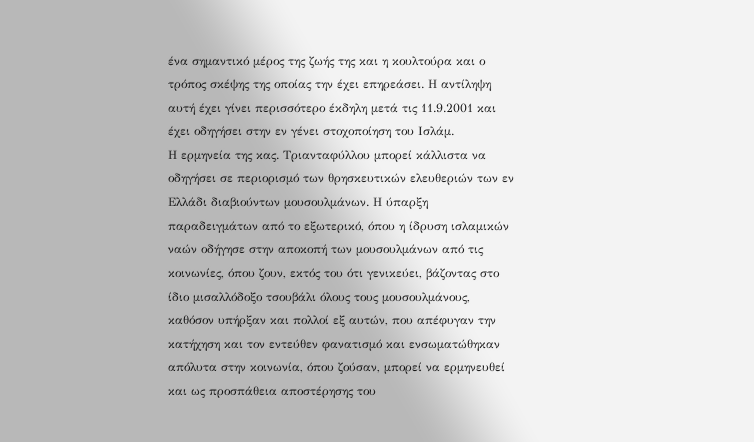ένα σημαντικό μέρος της ζωής της και η κουλτούρα και ο τρόπος σκέψης της οποίας την έχει επηρεάσει. Η αντίληψη αυτή έχει γίνει περισσότερο έκδηλη μετά τις 11.9.2001 και έχει οδηγήσει στην εν γένει στοχοποίηση του Ισλάμ.
Η ερμηνεία της κας. Τριανταφύλλου μπορεί κάλλιστα να οδηγήσει σε περιορισμό των θρησκευτικών ελευθεριών των εν Ελλάδι διαβιούντων μουσουλμάνων. Η ύπαρξη παραδειγμάτων από το εξωτερικό, όπου η ίδρυση ισλαμικών ναών οδήγησε στην αποκοπή των μουσουλμάνων από τις κοινωνίες, όπου ζουν, εκτός του ότι γενικεύει, βάζοντας στο ίδιο μισαλλόδοξο τσουβάλι όλους τους μουσουλμάνους, καθόσον υπήρξαν και πολλοί εξ αυτών, που απέφυγαν την κατήχηση και τον εντεύθεν φανατισμό και ενσωματώθηκαν απόλυτα στην κοινωνία, όπου ζούσαν, μπορεί να ερμηνευθεί και ως προσπάθεια αποστέρησης του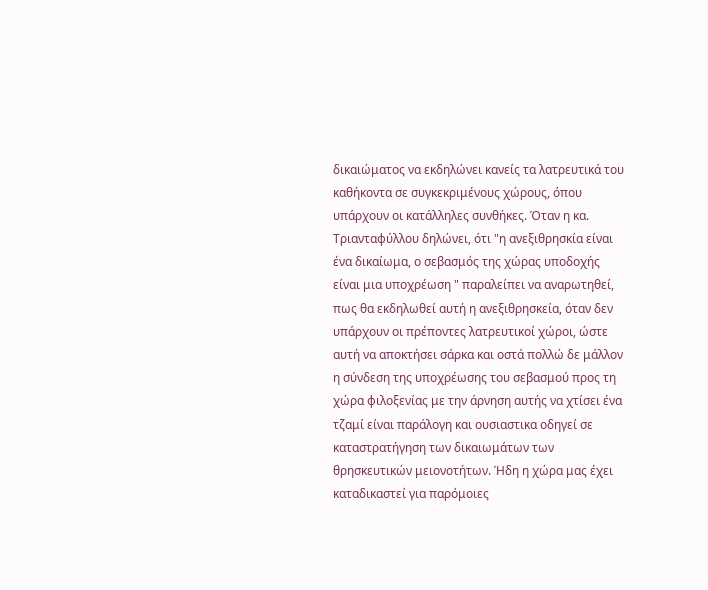δικαιώματος να εκδηλώνει κανείς τα λατρευτικά του καθήκοντα σε συγκεκριμένους χώρους, όπου υπάρχουν οι κατάλληλες συνθήκες. Όταν η κα. Τριανταφύλλου δηλώνει, ότι "η ανεξιθρησκία είναι ένα δικαίωμα, ο σεβασμός της χώρας υποδοχής είναι μια υποχρέωση " παραλείπει να αναρωτηθεί, πως θα εκδηλωθεί αυτή η ανεξιθρησκεία, όταν δεν υπάρχουν οι πρέποντες λατρευτικοί χώροι, ώστε αυτή να αποκτήσει σάρκα και οστά πολλώ δε μάλλον η σύνδεση της υποχρέωσης του σεβασμού προς τη χώρα φιλοξενίας με την άρνηση αυτής να χτίσει ένα τζαμί είναι παράλογη και ουσιαστικα οδηγεί σε καταστρατήγηση των δικαιωμάτων των θρησκευτικών μειονοτήτων. Ήδη η χώρα μας έχει καταδικαστεί για παρόμοιες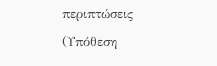περιπτώσεις (Υπόθεση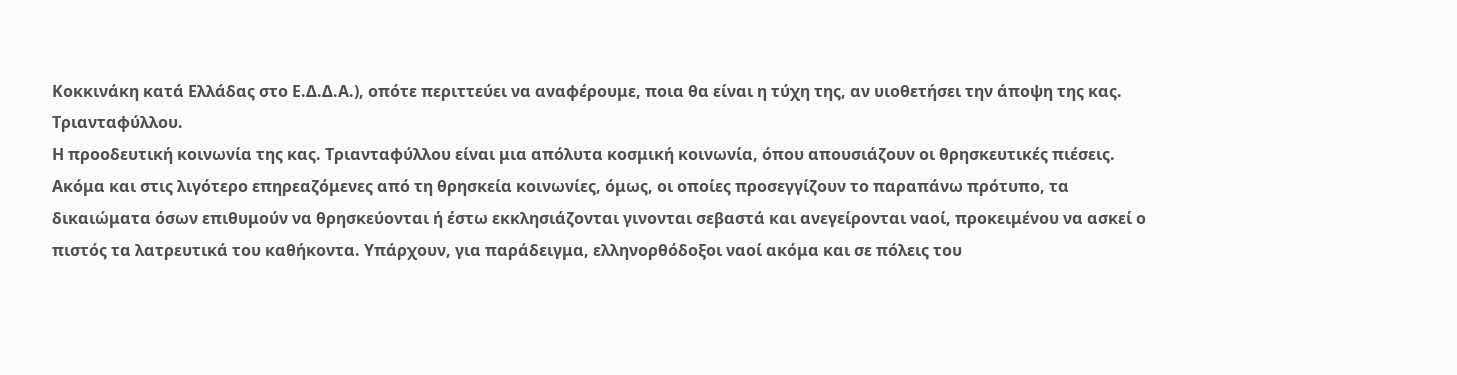Κοκκινάκη κατά Ελλάδας στο Ε.Δ.Δ.Α.), οπότε περιττεύει να αναφέρουμε, ποια θα είναι η τύχη της, αν υιοθετήσει την άποψη της κας. Τριανταφύλλου.
Η προοδευτική κοινωνία της κας. Τριανταφύλλου είναι μια απόλυτα κοσμική κοινωνία, όπου απουσιάζουν οι θρησκευτικές πιέσεις. Ακόμα και στις λιγότερο επηρεαζόμενες από τη θρησκεία κοινωνίες, όμως, οι οποίες προσεγγίζουν το παραπάνω πρότυπο, τα δικαιώματα όσων επιθυμούν να θρησκεύονται ή έστω εκκλησιάζονται γινονται σεβαστά και ανεγείρονται ναοί, προκειμένου να ασκεί ο πιστός τα λατρευτικά του καθήκοντα. Υπάρχουν, για παράδειγμα, ελληνορθόδοξοι ναοί ακόμα και σε πόλεις του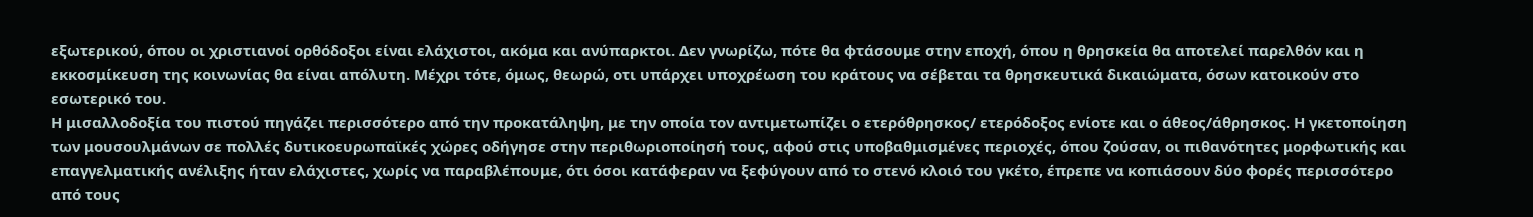εξωτερικού, όπου οι χριστιανοί ορθόδοξοι είναι ελάχιστοι, ακόμα και ανύπαρκτοι. Δεν γνωρίζω, πότε θα φτάσουμε στην εποχή, όπου η θρησκεία θα αποτελεί παρελθόν και η εκκοσμίκευση της κοινωνίας θα είναι απόλυτη. Μέχρι τότε, όμως, θεωρώ, οτι υπάρχει υποχρέωση του κράτους να σέβεται τα θρησκευτικά δικαιώματα, όσων κατοικούν στο εσωτερικό του.
Η μισαλλοδοξία του πιστού πηγάζει περισσότερο από την προκατάληψη, με την οποία τον αντιμετωπίζει ο ετερόθρησκος/ ετερόδοξος ενίοτε και ο άθεος/άθρησκος. Η γκετοποίηση των μουσουλμάνων σε πολλές δυτικοευρωπαϊκές χώρες οδήγησε στην περιθωριοποίησή τους, αφού στις υποβαθμισμένες περιοχές, όπου ζούσαν, οι πιθανότητες μορφωτικής και επαγγελματικής ανέλιξης ήταν ελάχιστες, χωρίς να παραβλέπουμε, ότι όσοι κατάφεραν να ξεφύγουν από το στενό κλοιό του γκέτο, έπρεπε να κοπιάσουν δύο φορές περισσότερο από τους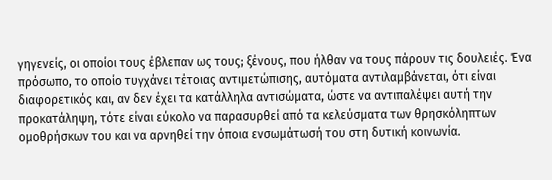γηγενείς, οι οποίοι τους έβλεπαν ως τους; ξένους, που ήλθαν να τους πάρουν τις δουλειές. Ένα πρόσωπο, το οποίο τυγχάνει τέτοιας αντιμετώπισης, αυτόματα αντιλαμβάνεται, ότι είναι διαφορετικός και, αν δεν έχει τα κατάλληλα αντισώματα, ώστε να αντιπαλέψει αυτή την προκατάληψη, τότε είναι εύκολο να παρασυρθεί από τα κελεύσματα των θρησκόληπτων ομοθρήσκων του και να αρνηθεί την όποια ενσωμάτωσή του στη δυτική κοινωνία.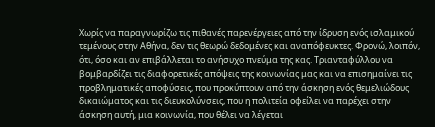Χωρίς να παραγνωρίζω τις πιθανές παρενέργειες από την ίδρυση ενός ισλαμικού τεμένους στην Αθήνα, δεν τις θεωρώ δεδομένες και αναπόφευκτες. Φρονώ, λοιπόν, ότι, όσο και αν επιβάλλεται το ανήσυχο πνεύμα της κας. Τριανταφύλλου να βομβαρδίζει τις διαφορετικές απόψεις της κοινωνίας μας και να επισημαίνει τις προβληματικές αποφύσεις, που προκύπτουν από την άσκηση ενός θεμελιώδους δικαιώματος και τις διευκολύνσεις, που η πολιτεία οφείλει να παρέχει στην άσκηση αυτή, μια κοινωνία, που θέλει να λέγεται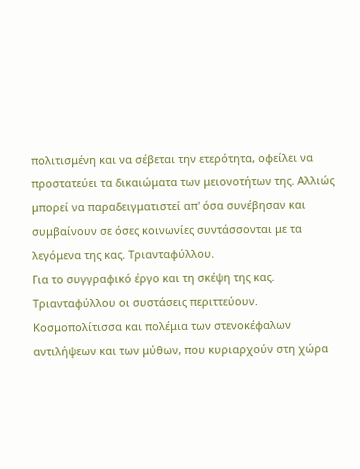πολιτισμένη και να σέβεται την ετερότητα, οφείλει να προστατεύει τα δικαιώματα των μειονοτήτων της. Αλλιώς μπορεί να παραδειγματιστεί απ' όσα συνέβησαν και συμβαίνουν σε όσες κοινωνίες συντάσσονται με τα λεγόμενα της κας. Τριανταφύλλου.
Για το συγγραφικό έργο και τη σκέψη της κας. Τριανταφύλλου οι συστάσεις περιττεύουν. Κοσμοπολίτισσα και πολέμια των στενοκέφαλων αντιλήψεων και των μύθων, που κυριαρχούν στη χώρα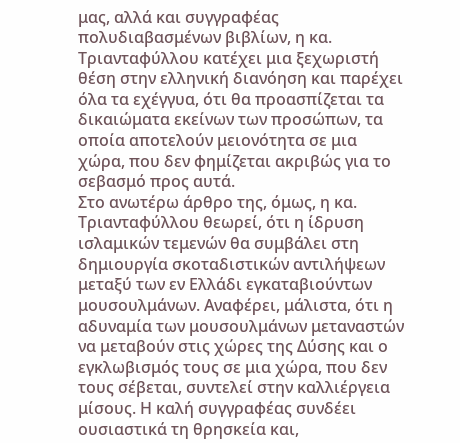μας, αλλά και συγγραφέας πολυδιαβασμένων βιβλίων, η κα. Τριανταφύλλου κατέχει μια ξεχωριστή θέση στην ελληνική διανόηση και παρέχει όλα τα εχέγγυα, ότι θα προασπίζεται τα δικαιώματα εκείνων των προσώπων, τα οποία αποτελούν μειονότητα σε μια χώρα, που δεν φημίζεται ακριβώς για το σεβασμό προς αυτά.
Στο ανωτέρω άρθρο της, όμως, η κα. Τριανταφύλλου θεωρεί, ότι η ίδρυση ισλαμικών τεμενών θα συμβάλει στη δημιουργία σκοταδιστικών αντιλήψεων μεταξύ των εν Ελλάδι εγκαταβιούντων μουσουλμάνων. Αναφέρει, μάλιστα, ότι η αδυναμία των μουσουλμάνων μεταναστών να μεταβούν στις χώρες της Δύσης και ο εγκλωβισμός τους σε μια χώρα, που δεν τους σέβεται, συντελεί στην καλλιέργεια μίσους. Η καλή συγγραφέας συνδέει ουσιαστικά τη θρησκεία και,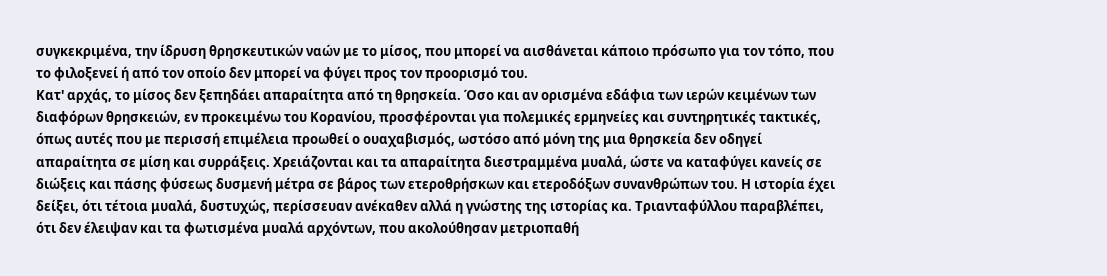συγκεκριμένα, την ίδρυση θρησκευτικών ναών με το μίσος, που μπορεί να αισθάνεται κάποιο πρόσωπο για τον τόπο, που το φιλοξενεί ή από τον οποίο δεν μπορεί να φύγει προς τον προορισμό του.
Κατ' αρχάς, το μίσος δεν ξεπηδάει απαραίτητα από τη θρησκεία. Όσο και αν ορισμένα εδάφια των ιερών κειμένων των διαφόρων θρησκειών, εν προκειμένω του Κορανίου, προσφέρονται για πολεμικές ερμηνείες και συντηρητικές τακτικές, όπως αυτές που με περισσή επιμέλεια προωθεί ο ουαχαβισμός, ωστόσο από μόνη της μια θρησκεία δεν οδηγεί απαραίτητα σε μίση και συρράξεις. Χρειάζονται και τα απαραίτητα διεστραμμένα μυαλά, ώστε να καταφύγει κανείς σε διώξεις και πάσης φύσεως δυσμενή μέτρα σε βάρος των ετεροθρήσκων και ετεροδόξων συνανθρώπων του. Η ιστορία έχει δείξει, ότι τέτοια μυαλά, δυστυχώς, περίσσευαν ανέκαθεν αλλά η γνώστης της ιστορίας κα. Τριανταφύλλου παραβλέπει, ότι δεν έλειψαν και τα φωτισμένα μυαλά αρχόντων, που ακολούθησαν μετριοπαθή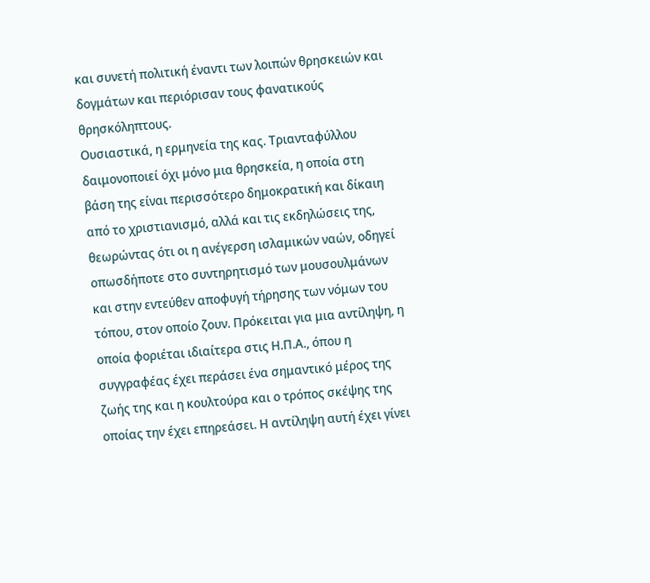και συνετή πολιτική έναντι των λοιπών θρησκειών και δογμάτων και περιόρισαν τους φανατικούς θρησκόληπτους.
Ουσιαστικά, η ερμηνεία της κας. Τριανταφύλλου δαιμονοποιεί όχι μόνο μια θρησκεία, η οποία στη βάση της είναι περισσότερο δημοκρατική και δίκαιη από το χριστιανισμό, αλλά και τις εκδηλώσεις της, θεωρώντας ότι οι η ανέγερση ισλαμικών ναών, οδηγεί οπωσδήποτε στο συντηρητισμό των μουσουλμάνων και στην εντεύθεν αποφυγή τήρησης των νόμων του τόπου, στον οποίο ζουν. Πρόκειται για μια αντίληψη, η οποία φοριέται ιδιαίτερα στις Η.Π.Α., όπου η συγγραφέας έχει περάσει ένα σημαντικό μέρος της ζωής της και η κουλτούρα και ο τρόπος σκέψης της οποίας την έχει επηρεάσει. Η αντίληψη αυτή έχει γίνει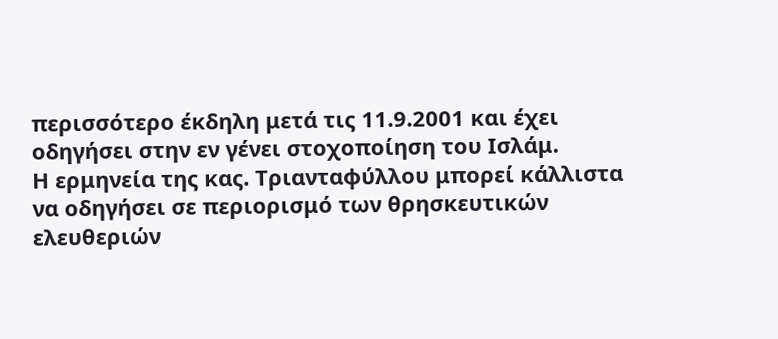περισσότερο έκδηλη μετά τις 11.9.2001 και έχει οδηγήσει στην εν γένει στοχοποίηση του Ισλάμ.
Η ερμηνεία της κας. Τριανταφύλλου μπορεί κάλλιστα να οδηγήσει σε περιορισμό των θρησκευτικών ελευθεριών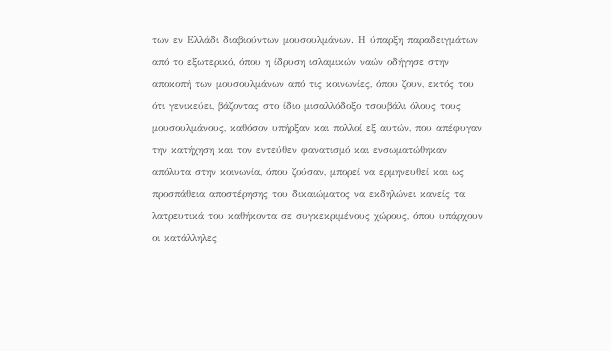των εν Ελλάδι διαβιούντων μουσουλμάνων. Η ύπαρξη παραδειγμάτων από το εξωτερικό, όπου η ίδρυση ισλαμικών ναών οδήγησε στην αποκοπή των μουσουλμάνων από τις κοινωνίες, όπου ζουν, εκτός του ότι γενικεύει, βάζοντας στο ίδιο μισαλλόδοξο τσουβάλι όλους τους μουσουλμάνους, καθόσον υπήρξαν και πολλοί εξ αυτών, που απέφυγαν την κατήχηση και τον εντεύθεν φανατισμό και ενσωματώθηκαν απόλυτα στην κοινωνία, όπου ζούσαν, μπορεί να ερμηνευθεί και ως προσπάθεια αποστέρησης του δικαιώματος να εκδηλώνει κανείς τα λατρευτικά του καθήκοντα σε συγκεκριμένους χώρους, όπου υπάρχουν οι κατάλληλες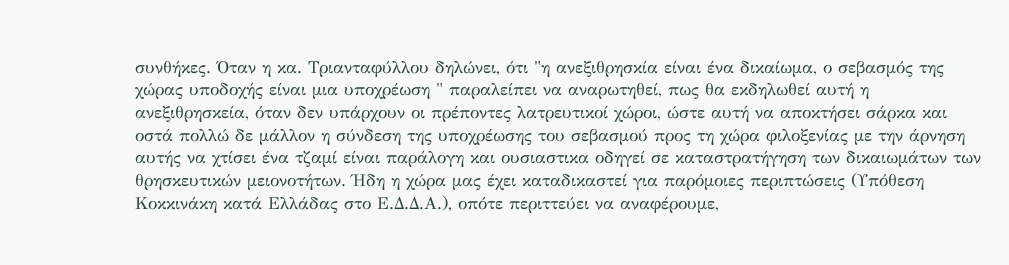συνθήκες. Όταν η κα. Τριανταφύλλου δηλώνει, ότι "η ανεξιθρησκία είναι ένα δικαίωμα, ο σεβασμός της χώρας υποδοχής είναι μια υποχρέωση " παραλείπει να αναρωτηθεί, πως θα εκδηλωθεί αυτή η ανεξιθρησκεία, όταν δεν υπάρχουν οι πρέποντες λατρευτικοί χώροι, ώστε αυτή να αποκτήσει σάρκα και οστά πολλώ δε μάλλον η σύνδεση της υποχρέωσης του σεβασμού προς τη χώρα φιλοξενίας με την άρνηση αυτής να χτίσει ένα τζαμί είναι παράλογη και ουσιαστικα οδηγεί σε καταστρατήγηση των δικαιωμάτων των θρησκευτικών μειονοτήτων. Ήδη η χώρα μας έχει καταδικαστεί για παρόμοιες περιπτώσεις (Υπόθεση Κοκκινάκη κατά Ελλάδας στο Ε.Δ.Δ.Α.), οπότε περιττεύει να αναφέρουμε,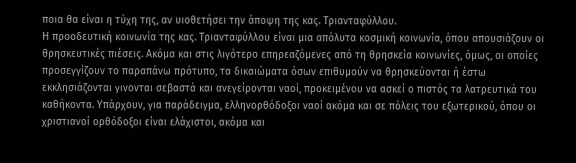ποια θα είναι η τύχη της, αν υιοθετήσει την άποψη της κας. Τριανταφύλλου.
Η προοδευτική κοινωνία της κας. Τριανταφύλλου είναι μια απόλυτα κοσμική κοινωνία, όπου απουσιάζουν οι θρησκευτικές πιέσεις. Ακόμα και στις λιγότερο επηρεαζόμενες από τη θρησκεία κοινωνίες, όμως, οι οποίες προσεγγίζουν το παραπάνω πρότυπο, τα δικαιώματα όσων επιθυμούν να θρησκεύονται ή έστω εκκλησιάζονται γινονται σεβαστά και ανεγείρονται ναοί, προκειμένου να ασκεί ο πιστός τα λατρευτικά του καθήκοντα. Υπάρχουν, για παράδειγμα, ελληνορθόδοξοι ναοί ακόμα και σε πόλεις του εξωτερικού, όπου οι χριστιανοί ορθόδοξοι είναι ελάχιστοι, ακόμα και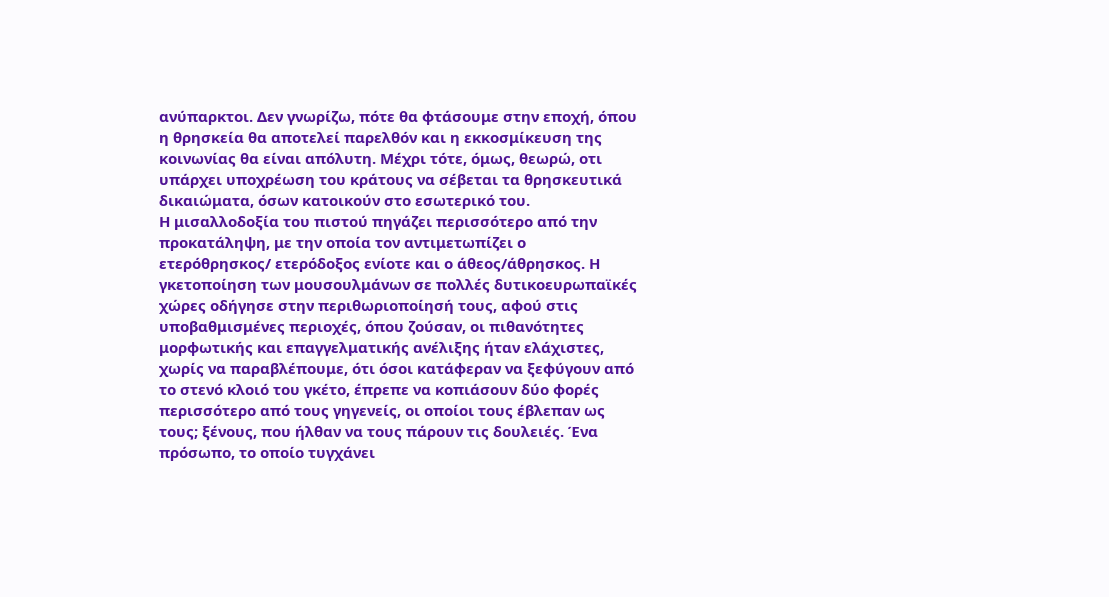ανύπαρκτοι. Δεν γνωρίζω, πότε θα φτάσουμε στην εποχή, όπου η θρησκεία θα αποτελεί παρελθόν και η εκκοσμίκευση της κοινωνίας θα είναι απόλυτη. Μέχρι τότε, όμως, θεωρώ, οτι υπάρχει υποχρέωση του κράτους να σέβεται τα θρησκευτικά δικαιώματα, όσων κατοικούν στο εσωτερικό του.
Η μισαλλοδοξία του πιστού πηγάζει περισσότερο από την προκατάληψη, με την οποία τον αντιμετωπίζει ο ετερόθρησκος/ ετερόδοξος ενίοτε και ο άθεος/άθρησκος. Η γκετοποίηση των μουσουλμάνων σε πολλές δυτικοευρωπαϊκές χώρες οδήγησε στην περιθωριοποίησή τους, αφού στις υποβαθμισμένες περιοχές, όπου ζούσαν, οι πιθανότητες μορφωτικής και επαγγελματικής ανέλιξης ήταν ελάχιστες, χωρίς να παραβλέπουμε, ότι όσοι κατάφεραν να ξεφύγουν από το στενό κλοιό του γκέτο, έπρεπε να κοπιάσουν δύο φορές περισσότερο από τους γηγενείς, οι οποίοι τους έβλεπαν ως τους; ξένους, που ήλθαν να τους πάρουν τις δουλειές. Ένα πρόσωπο, το οποίο τυγχάνει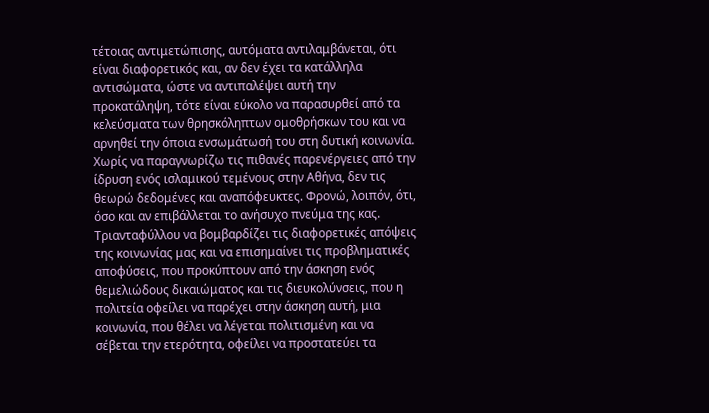τέτοιας αντιμετώπισης, αυτόματα αντιλαμβάνεται, ότι είναι διαφορετικός και, αν δεν έχει τα κατάλληλα αντισώματα, ώστε να αντιπαλέψει αυτή την προκατάληψη, τότε είναι εύκολο να παρασυρθεί από τα κελεύσματα των θρησκόληπτων ομοθρήσκων του και να αρνηθεί την όποια ενσωμάτωσή του στη δυτική κοινωνία. Χωρίς να παραγνωρίζω τις πιθανές παρενέργειες από την ίδρυση ενός ισλαμικού τεμένους στην Αθήνα, δεν τις θεωρώ δεδομένες και αναπόφευκτες. Φρονώ, λοιπόν, ότι, όσο και αν επιβάλλεται το ανήσυχο πνεύμα της κας. Τριανταφύλλου να βομβαρδίζει τις διαφορετικές απόψεις της κοινωνίας μας και να επισημαίνει τις προβληματικές αποφύσεις, που προκύπτουν από την άσκηση ενός θεμελιώδους δικαιώματος και τις διευκολύνσεις, που η πολιτεία οφείλει να παρέχει στην άσκηση αυτή, μια κοινωνία, που θέλει να λέγεται πολιτισμένη και να σέβεται την ετερότητα, οφείλει να προστατεύει τα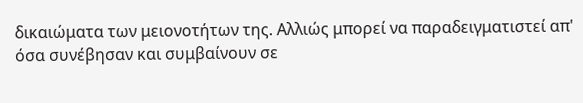δικαιώματα των μειονοτήτων της. Αλλιώς μπορεί να παραδειγματιστεί απ' όσα συνέβησαν και συμβαίνουν σε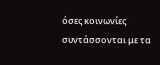όσες κοινωνίες συντάσσονται με τα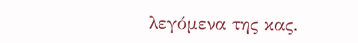λεγόμενα της κας.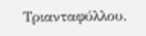Τριανταφύλλου.